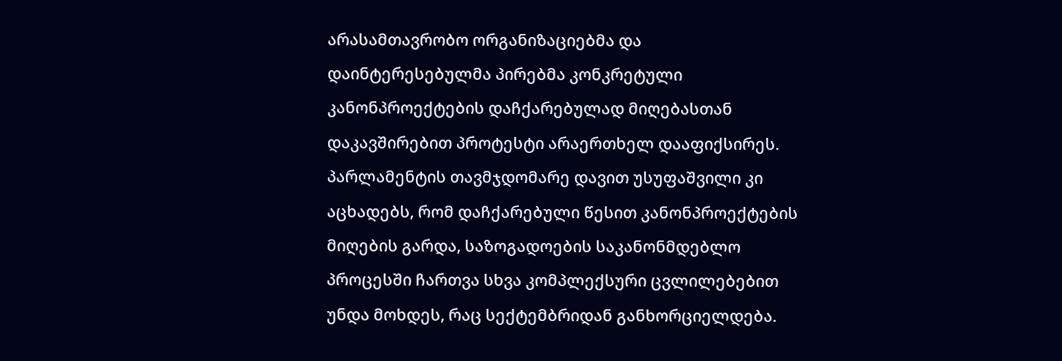არასამთავრობო ორგანიზაციებმა და დაინტერესებულმა პირებმა კონკრეტული კანონპროექტების დაჩქარებულად მიღებასთან დაკავშირებით პროტესტი არაერთხელ დააფიქსირეს. პარლამენტის თავმჯდომარე დავით უსუფაშვილი კი აცხადებს, რომ დაჩქარებული წესით კანონპროექტების მიღების გარდა, საზოგადოების საკანონმდებლო პროცესში ჩართვა სხვა კომპლექსური ცვლილებებით უნდა მოხდეს, რაც სექტემბრიდან განხორციელდება.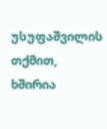უსუფაშვილის თქმით, ხშირია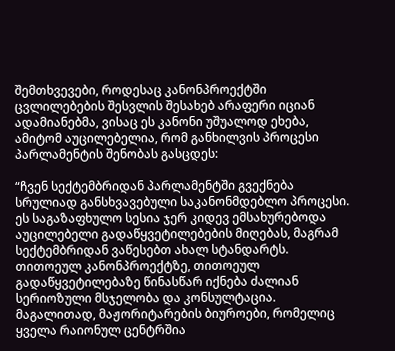შემთხვევები, როდესაც კანონპროექტში ცვლილებების შესვლის შესახებ არაფერი იციან ადამიანებმა, ვისაც ეს კანონი უშუალოდ ეხება, ამიტომ აუცილებელია, რომ განხილვის პროცესი პარლამენტის შენობას გასცდეს:

“ჩვენ სექტემბრიდან პარლამენტში გვექნება სრულიად განსხვავებული საკანონმდებლო პროცესი. ეს საგაზაფხულო სესია ჯერ კიდევ ემსახურებოდა აუცილებელი გადაწყვეტილებების მიღებას, მაგრამ სექტემბრიდან ვაწესებთ ახალ სტანდარტს. თითოეულ კანონპროექტზე, თითოეულ გადაწყვეტილებაზე წინასწარ იქნება ძალიან სერიოზული მსჯელობა და კონსულტაცია.
მაგალითად, მაჟორიტარების ბიუროები, რომელიც ყველა რაიონულ ცენტრშია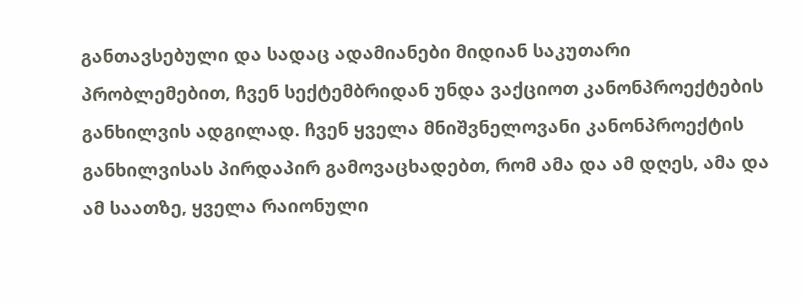განთავსებული და სადაც ადამიანები მიდიან საკუთარი პრობლემებით, ჩვენ სექტემბრიდან უნდა ვაქციოთ კანონპროექტების განხილვის ადგილად. ჩვენ ყველა მნიშვნელოვანი კანონპროექტის განხილვისას პირდაპირ გამოვაცხადებთ, რომ ამა და ამ დღეს, ამა და ამ საათზე, ყველა რაიონული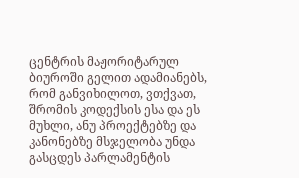ცენტრის მაჟორიტარულ ბიუროში გელით ადამიანებს, რომ განვიხილოთ, ვთქვათ, შრომის კოდექსის ესა და ეს მუხლი, ანუ პროექტებზე და კანონებზე მსჯელობა უნდა გასცდეს პარლამენტის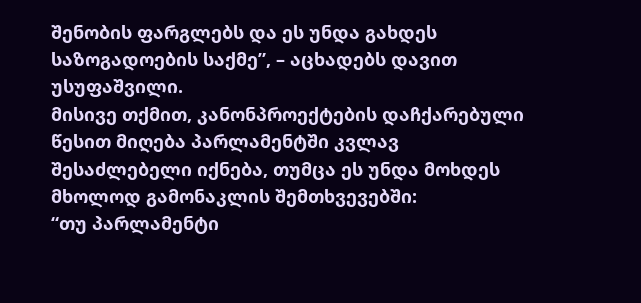შენობის ფარგლებს და ეს უნდა გახდეს საზოგადოების საქმე”, – აცხადებს დავით უსუფაშვილი.
მისივე თქმით, კანონპროექტების დაჩქარებული წესით მიღება პარლამენტში კვლავ შესაძლებელი იქნება, თუმცა ეს უნდა მოხდეს მხოლოდ გამონაკლის შემთხვევებში:
“თუ პარლამენტი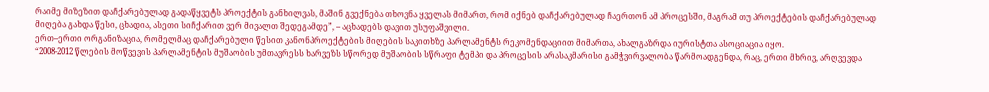რაიმე მიზეზით დაჩქარებულად გადაწყვეტს პროექტის განხილვას, მაშინ გვექნება თხოვნა ყველას მიმართ, რომ იქნებ დაჩქარებულად ჩაერთონ ამ პროცესში, მაგრამ თუ პროექტების დაჩქარებულად მიღება გახდა წესი, ცხადია, ასეთი სიჩქარით ვერ მივალთ შედეგამდე”, – აცხადებს დავით უსუფაშვილი.
ერთ–ერთი ორგანიზაცია, რომელმაც დაჩქარებული წესით კანონპროექტების მიღების საკითხზე პარლამენტს რეკომენდაციით მიმართა, ახალგაზრდა იურისტთა ასოციაცია იყო.
“2008-2012 წლების მოწვევის პარლამენტის მუშაობის უმთავრესს ხარვეზს სწორედ მუშაობის სწრაფი ტემპი და პროცესის არასაკმარისი გამჭვირვალობა წარმოადგენდა, რაც, ერთი მხრივ, არღვევდა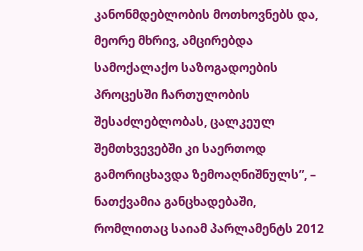კანონმდებლობის მოთხოვნებს და, მეორე მხრივ, ამცირებდა სამოქალაქო საზოგადოების პროცესში ჩართულობის შესაძლებლობას, ცალკეულ შემთხვევებში კი საერთოდ გამორიცხავდა ზემოაღნიშნულს”, – ნათქვამია განცხადებაში, რომლითაც საიამ პარლამენტს 2012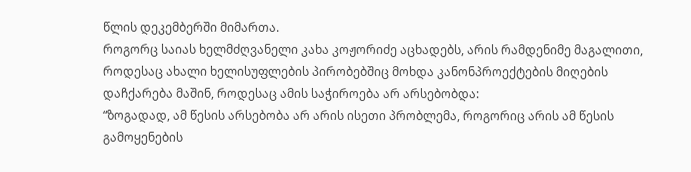წლის დეკემბერში მიმართა.
როგორც საიას ხელმძღვანელი კახა კოჟორიძე აცხადებს, არის რამდენიმე მაგალითი, როდესაც ახალი ხელისუფლების პირობებშიც მოხდა კანონპროექტების მიღების დაჩქარება მაშინ, როდესაც ამის საჭიროება არ არსებობდა:
“ზოგადად, ამ წესის არსებობა არ არის ისეთი პრობლემა, როგორიც არის ამ წესის გამოყენების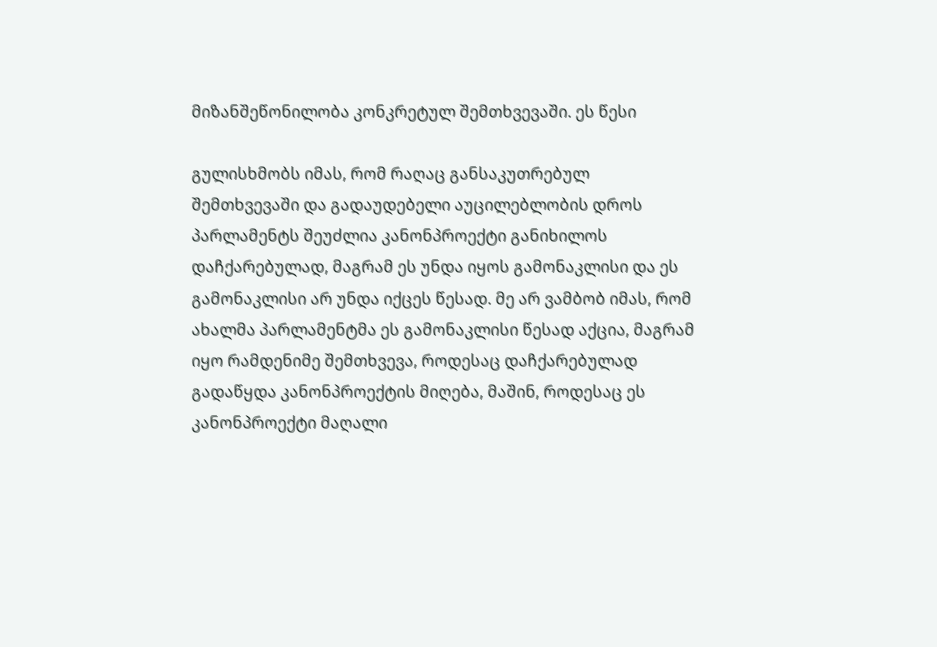მიზანშეწონილობა კონკრეტულ შემთხვევაში. ეს წესი

გულისხმობს იმას, რომ რაღაც განსაკუთრებულ შემთხვევაში და გადაუდებელი აუცილებლობის დროს პარლამენტს შეუძლია კანონპროექტი განიხილოს დაჩქარებულად, მაგრამ ეს უნდა იყოს გამონაკლისი და ეს გამონაკლისი არ უნდა იქცეს წესად. მე არ ვამბობ იმას, რომ ახალმა პარლამენტმა ეს გამონაკლისი წესად აქცია, მაგრამ იყო რამდენიმე შემთხვევა, როდესაც დაჩქარებულად გადაწყდა კანონპროექტის მიღება, მაშინ, როდესაც ეს კანონპროექტი მაღალი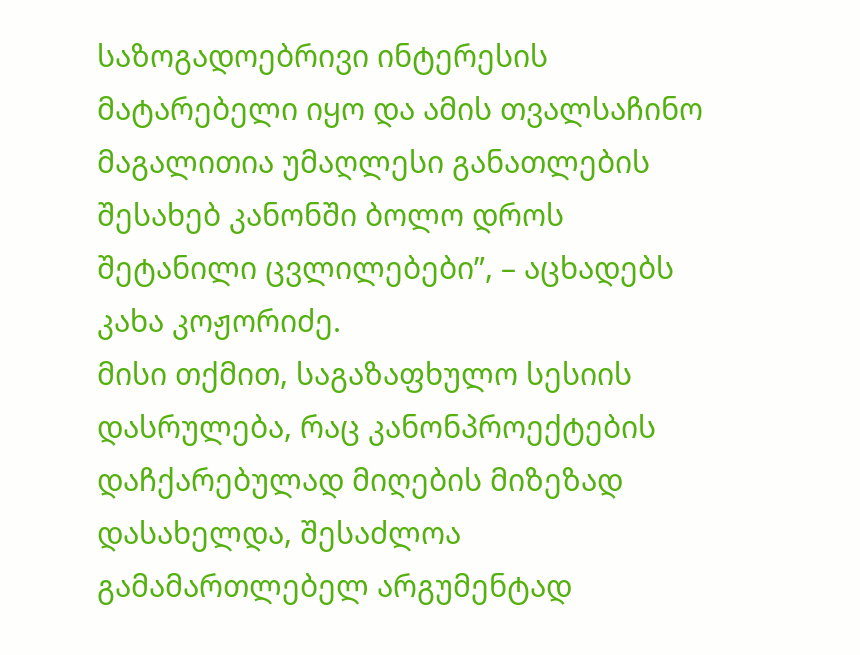საზოგადოებრივი ინტერესის მატარებელი იყო და ამის თვალსაჩინო მაგალითია უმაღლესი განათლების შესახებ კანონში ბოლო დროს შეტანილი ცვლილებები”, – აცხადებს კახა კოჟორიძე.
მისი თქმით, საგაზაფხულო სესიის დასრულება, რაც კანონპროექტების დაჩქარებულად მიღების მიზეზად დასახელდა, შესაძლოა გამამართლებელ არგუმენტად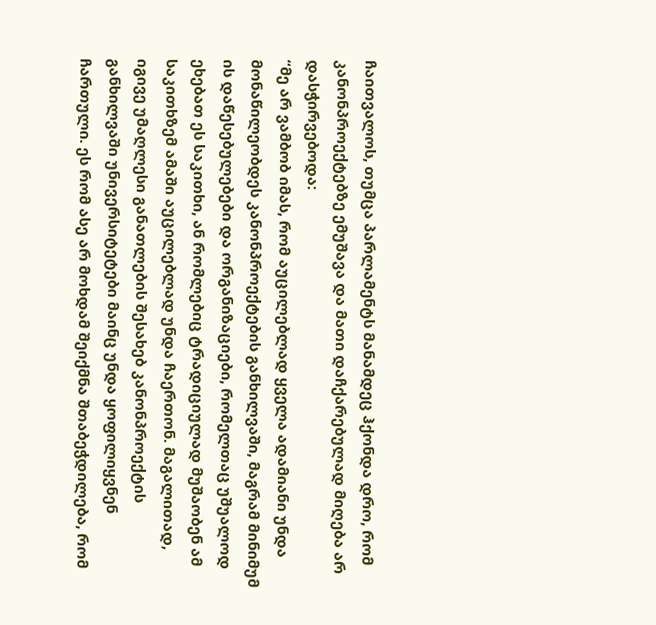ჩაითვალოს, თუმცა პარლამენტს მანამდეც ჰქონდა დრო, რომ კანონპროექტებზე ემუშავა და მათი დაჩქარებულად მიღება არ დასჭირვებოდა:
“მე არ ვამბობ იმას, რომ აუცილებლად ყველა ადამიანი უნდა მონაწილეობდეს კანონპროექტების განხილვაში, მაგრამ მინიმუმ ის დაწესებულებები და ორგანიზაციები, რომელთაც უშუალოდ ეხებათ ეს საკითხი, ან რომლებიც ტრადიციულად მუშაობენ ამ საკითხზემ ამაში აუცილებლად უნდა ჩაერთონ. მაგალითად, იგივე უმაღლესი განათლების შესახებ კანონპროექტის განხილვაში უნივერსიტეტები მაინც უნდა ყოფილიყვნენ ჩართული. ეს რომ ასე არ მოხდამ შეიქმნა შთაბეჭდილება, რომ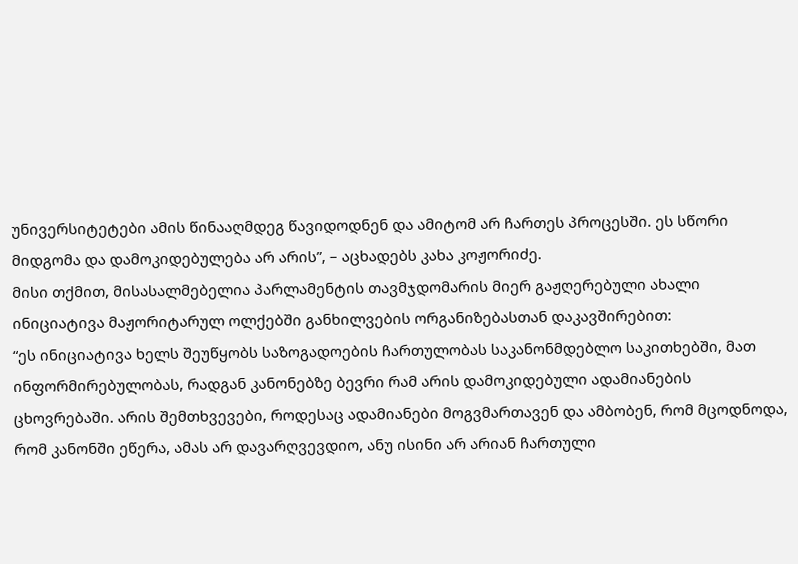უნივერსიტეტები ამის წინააღმდეგ წავიდოდნენ და ამიტომ არ ჩართეს პროცესში. ეს სწორი მიდგომა და დამოკიდებულება არ არის”, – აცხადებს კახა კოჟორიძე.
მისი თქმით, მისასალმებელია პარლამენტის თავმჯდომარის მიერ გაჟღერებული ახალი ინიციატივა მაჟორიტარულ ოლქებში განხილვების ორგანიზებასთან დაკავშირებით:
“ეს ინიციატივა ხელს შეუწყობს საზოგადოების ჩართულობას საკანონმდებლო საკითხებში, მათ ინფორმირებულობას, რადგან კანონებზე ბევრი რამ არის დამოკიდებული ადამიანების ცხოვრებაში. არის შემთხვევები, როდესაც ადამიანები მოგვმართავენ და ამბობენ, რომ მცოდნოდა, რომ კანონში ეწერა, ამას არ დავარღვევდიო, ანუ ისინი არ არიან ჩართული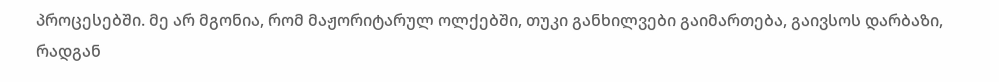პროცესებში. მე არ მგონია, რომ მაჟორიტარულ ოლქებში, თუკი განხილვები გაიმართება, გაივსოს დარბაზი, რადგან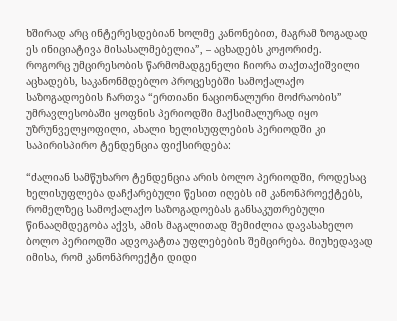ხშირად არც ინტერესდებიან ხოლმე კანონებით, მაგრამ ზოგადად ეს ინიციატივა მისასალმებელია”, – აცხადებს კოჟორიძე.
როგორც უმცირესობის წარმომადგენელი ჩიორა თაქთაქიშვილი აცხადებს, საკანონმდებლო პროცესებში სამოქალაქო საზოგადოების ჩართვა “ერთიანი ნაციონალური მოძრაობის” უმრავლესობაში ყოფნის პერიოდში მაქსიმალურად იყო უზრუნველყოფილი, ახალი ხელისუფლების პერიოდში კი საპირისპირო ტენდენცია ფიქსირდება:

“ძალიან სამწუხარო ტენდენცია არის ბოლო პერიოდში, როდესაც ხელისუფლება დაჩქარებული წესით იღებს იმ კანონპროექტებს, რომელზეც სამოქალაქო საზოგადოებას განსაკუთრებული წინააღმდეგობა აქვს, ამის მაგალითად შემიძლია დავასახელო ბოლო პერიოდში ადვოკატთა უფლებების შემცირება. მიუხედავად იმისა, რომ კანონპროექტი დიდი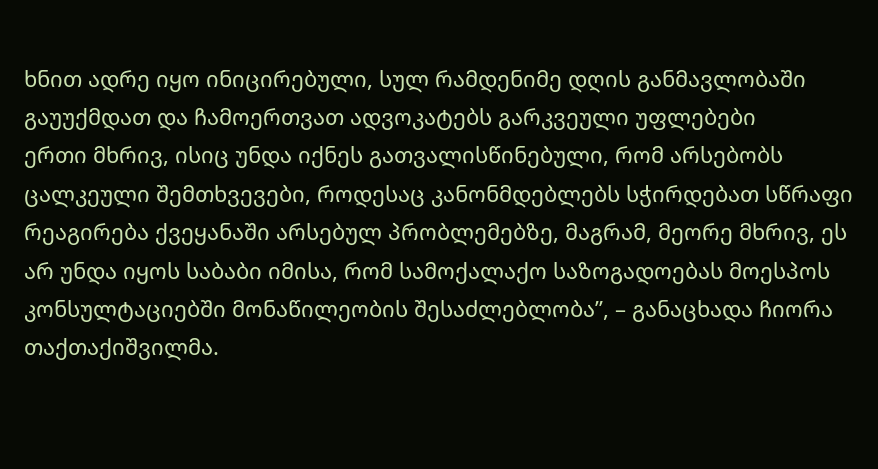ხნით ადრე იყო ინიცირებული, სულ რამდენიმე დღის განმავლობაში გაუუქმდათ და ჩამოერთვათ ადვოკატებს გარკვეული უფლებები
ერთი მხრივ, ისიც უნდა იქნეს გათვალისწინებული, რომ არსებობს ცალკეული შემთხვევები, როდესაც კანონმდებლებს სჭირდებათ სწრაფი რეაგირება ქვეყანაში არსებულ პრობლემებზე, მაგრამ, მეორე მხრივ, ეს არ უნდა იყოს საბაბი იმისა, რომ სამოქალაქო საზოგადოებას მოესპოს კონსულტაციებში მონაწილეობის შესაძლებლობა”, – განაცხადა ჩიორა თაქთაქიშვილმა.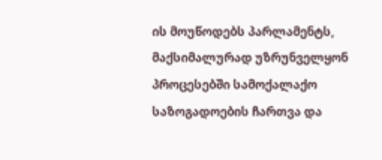ის მოუწოდებს პარლამენტს, მაქსიმალურად უზრუნველყონ პროცესებში სამოქალაქო საზოგადოების ჩართვა და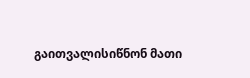გაითვალისიწნონ მათი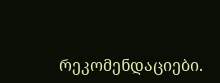რეკომენდაციები.